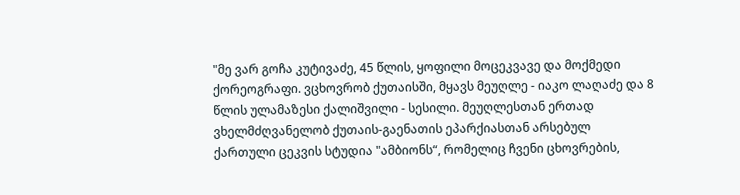"მე ვარ გოჩა კუტივაძე, 45 წლის, ყოფილი მოცეკვავე და მოქმედი ქორეოგრაფი. ვცხოვრობ ქუთაისში, მყავს მეუღლე - იაკო ლაღაძე და 8 წლის ულამაზესი ქალიშვილი - სესილი. მეუღლესთან ერთად ვხელმძღვანელობ ქუთაის-გაენათის ეპარქიასთან არსებულ ქართული ცეკვის სტუდია "ამბიონს“, რომელიც ჩვენი ცხოვრების,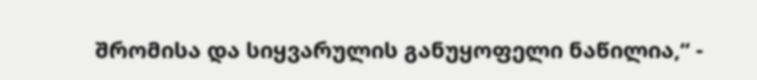შრომისა და სიყვარულის განუყოფელი ნაწილია,“ -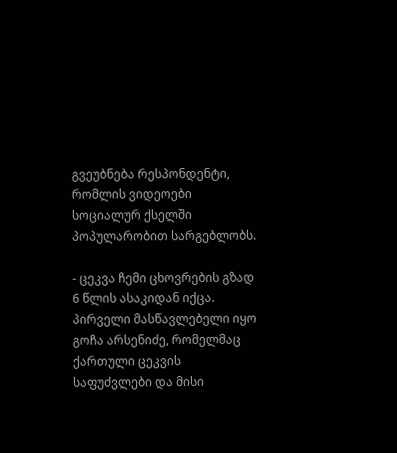გვეუბნება რესპონდენტი, რომლის ვიდეოები სოციალურ ქსელში პოპულარობით სარგებლობს.

- ცეკვა ჩემი ცხოვრების გზად 6 წლის ასაკიდან იქცა. პირველი მასწავლებელი იყო გოჩა არსენიძე, რომელმაც ქართული ცეკვის საფუძვლები და მისი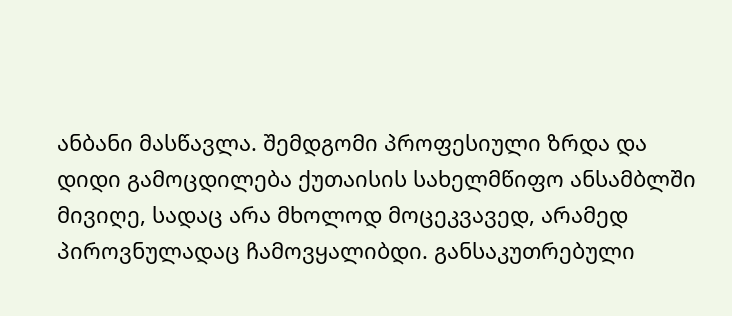ანბანი მასწავლა. შემდგომი პროფესიული ზრდა და დიდი გამოცდილება ქუთაისის სახელმწიფო ანსამბლში მივიღე, სადაც არა მხოლოდ მოცეკვავედ, არამედ პიროვნულადაც ჩამოვყალიბდი. განსაკუთრებული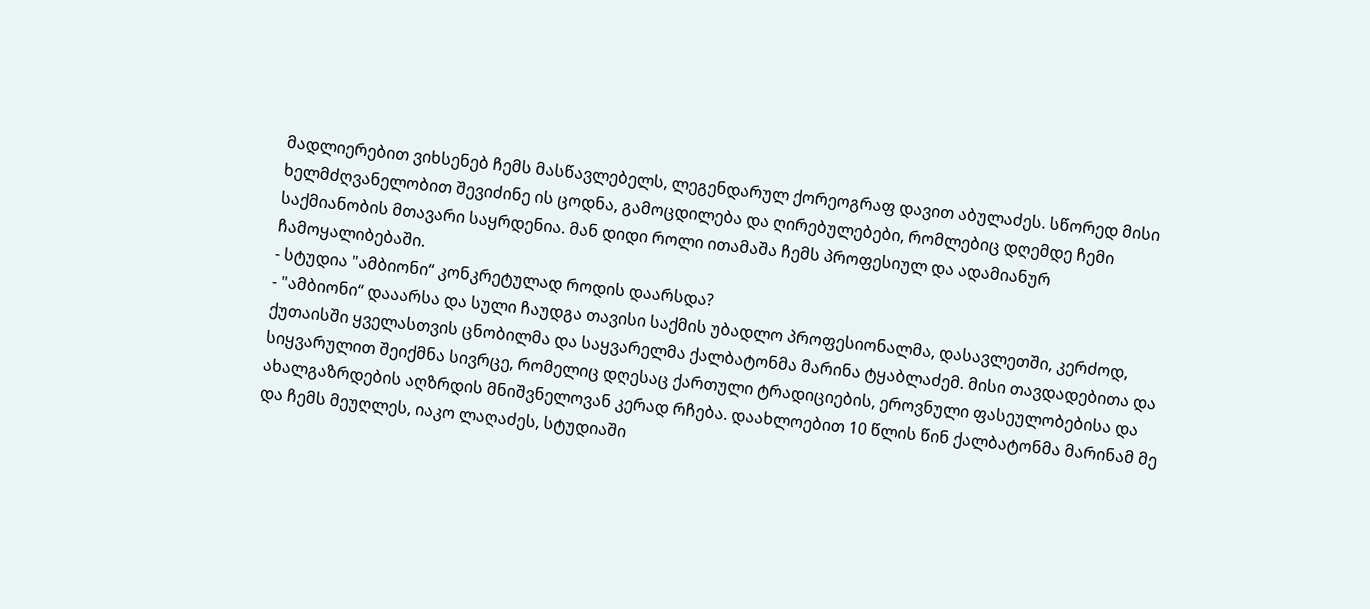მადლიერებით ვიხსენებ ჩემს მასწავლებელს, ლეგენდარულ ქორეოგრაფ დავით აბულაძეს. სწორედ მისი ხელმძღვანელობით შევიძინე ის ცოდნა, გამოცდილება და ღირებულებები, რომლებიც დღემდე ჩემი საქმიანობის მთავარი საყრდენია. მან დიდი როლი ითამაშა ჩემს პროფესიულ და ადამიანურ ჩამოყალიბებაში.
- სტუდია "ამბიონი“ კონკრეტულად როდის დაარსდა?
- "ამბიონი“ დააარსა და სული ჩაუდგა თავისი საქმის უბადლო პროფესიონალმა, დასავლეთში, კერძოდ, ქუთაისში ყველასთვის ცნობილმა და საყვარელმა ქალბატონმა მარინა ტყაბლაძემ. მისი თავდადებითა და სიყვარულით შეიქმნა სივრცე, რომელიც დღესაც ქართული ტრადიციების, ეროვნული ფასეულობებისა და ახალგაზრდების აღზრდის მნიშვნელოვან კერად რჩება. დაახლოებით 10 წლის წინ ქალბატონმა მარინამ მე და ჩემს მეუღლეს, იაკო ლაღაძეს, სტუდიაში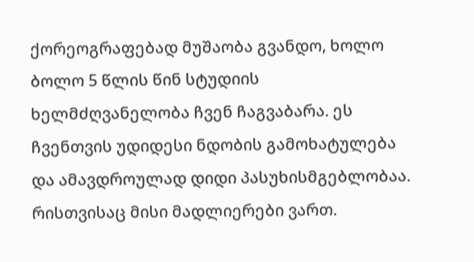ქორეოგრაფებად მუშაობა გვანდო, ხოლო ბოლო 5 წლის წინ სტუდიის ხელმძღვანელობა ჩვენ ჩაგვაბარა. ეს ჩვენთვის უდიდესი ნდობის გამოხატულება და ამავდროულად დიდი პასუხისმგებლობაა. რისთვისაც მისი მადლიერები ვართ.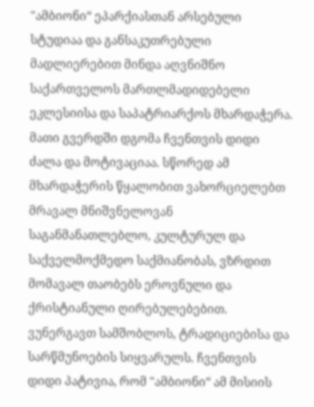"ამბიონი“ ეპარქიასთან არსებული სტუდიაა და განსაკუთრებული მადლიერებით მინდა აღვნიშნო საქართველოს მართლმადიდებელი ეკლესიისა და საპატრიარქოს მხარდაჭერა. მათი გვერდში დგომა ჩვენთვის დიდი ძალა და მოტივაციაა. სწორედ ამ მხარდაჭერის წყალობით ვახორციელებთ მრავალ მნიშვნელოვან საგანმანათლებლო, კულტურულ და საქველმოქმედო საქმიანობას, ვზრდით მომავალ თაობებს ეროვნული და ქრისტიანული ღირებულებებით. ვუნერგავთ სამშობლოს, ტრადიციებისა და სარწმუნოების სიყვარულს. ჩვენთვის დიდი პატივია, რომ "ამბიონი“ ამ მისიის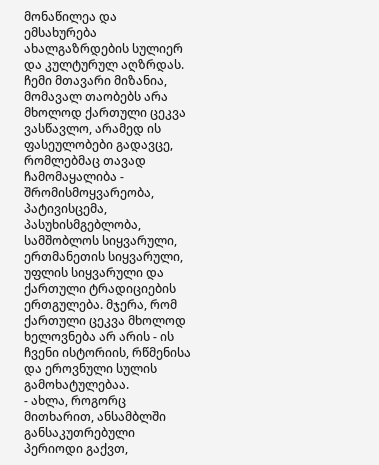მონაწილეა და ემსახურება ახალგაზრდების სულიერ და კულტურულ აღზრდას. ჩემი მთავარი მიზანია, მომავალ თაობებს არა მხოლოდ ქართული ცეკვა ვასწავლო, არამედ ის ფასეულობები გადავცე, რომლებმაც თავად ჩამომაყალიბა - შრომისმოყვარეობა, პატივისცემა, პასუხისმგებლობა, სამშობლოს სიყვარული, ერთმანეთის სიყვარული, უფლის სიყვარული და ქართული ტრადიციების ერთგულება. მჯერა, რომ ქართული ცეკვა მხოლოდ ხელოვნება არ არის - ის ჩვენი ისტორიის, რწმენისა და ეროვნული სულის გამოხატულებაა.
- ახლა, როგორც მითხარით, ანსამბლში განსაკუთრებული პერიოდი გაქვთ,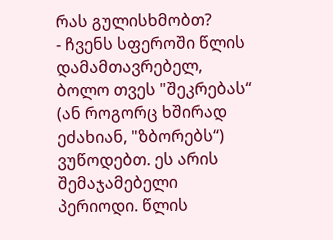რას გულისხმობთ?
- ჩვენს სფეროში წლის დამამთავრებელ, ბოლო თვეს "შეკრებას“ (ან როგორც ხშირად ეძახიან, "ზბორებს“) ვუწოდებთ. ეს არის შემაჯამებელი პერიოდი. წლის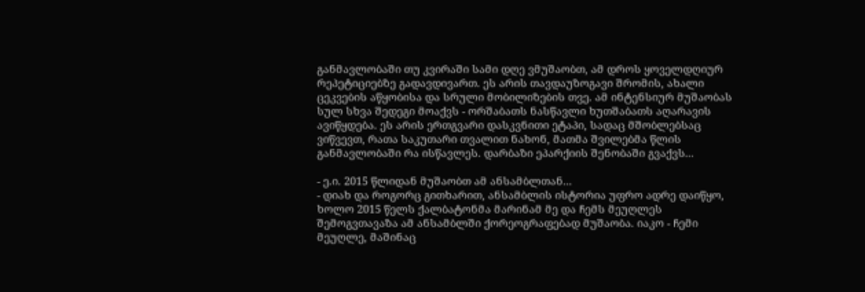განმავლობაში თუ კვირაში სამი დღე ვმუშაობთ, ამ დროს ყოველდღიურ რეპეტიციებზე გადავდივართ. ეს არის თავდაუზოგავი შრომის, ახალი ცეკვების აწყობისა და სრული მობილიზების თვე. ამ ინტენსიურ მუშაობას სულ სხვა შედეგი მოაქვს - ორშაბათს ნასწავლი ხუთშაბათს აღარავის ავიწყდება. ეს არის ერთგვარი დასკვნითი ეტაპი, სადაც მშობლებსაც ვიწვევთ, რათა საკუთარი თვალით ნახონ, მათმა შვილებმა წლის განმავლობაში რა ისწავლეს. დარბაზი ეპარქიის შენობაში გვაქვს...

- ე.ი. 2015 წლიდან მუშაობთ ამ ანსამბლთან...
- დიახ და როგორც გითხარით, ანსამბლის ისტორია უფრო ადრე დაიწყო, ხოლო 2015 წელს ქალბატონმა მარინამ მე და ჩემს მეუღლეს შემოგვთავაზა ამ ანსამბლში ქორეოგრაფებად მუშაობა. იაკო - ჩემი მეუღლე, მაშინაც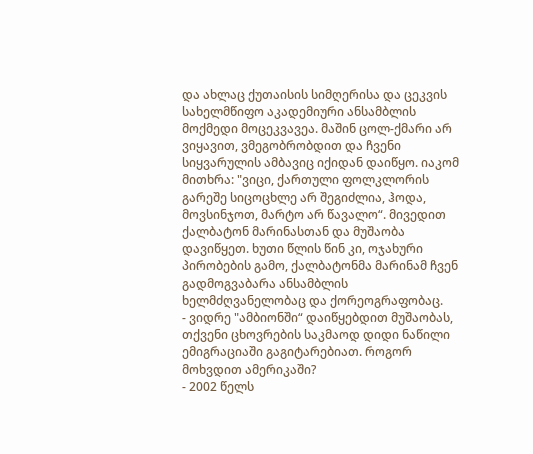და ახლაც ქუთაისის სიმღერისა და ცეკვის სახელმწიფო აკადემიური ანსამბლის მოქმედი მოცეკვავეა. მაშინ ცოლ-ქმარი არ ვიყავით, ვმეგობრობდით და ჩვენი სიყვარულის ამბავიც იქიდან დაიწყო. იაკომ მითხრა: "ვიცი, ქართული ფოლკლორის გარეშე სიცოცხლე არ შეგიძლია, ჰოდა, მოვსინჯოთ, მარტო არ წავალო“. მივედით ქალბატონ მარინასთან და მუშაობა დავიწყეთ. ხუთი წლის წინ კი, ოჯახური პირობების გამო, ქალბატონმა მარინამ ჩვენ გადმოგვაბარა ანსამბლის ხელმძღვანელობაც და ქორეოგრაფობაც.
- ვიდრე "ამბიონში“ დაიწყებდით მუშაობას, თქვენი ცხოვრების საკმაოდ დიდი ნაწილი ემიგრაციაში გაგიტარებიათ. როგორ მოხვდით ამერიკაში?
- 2002 წელს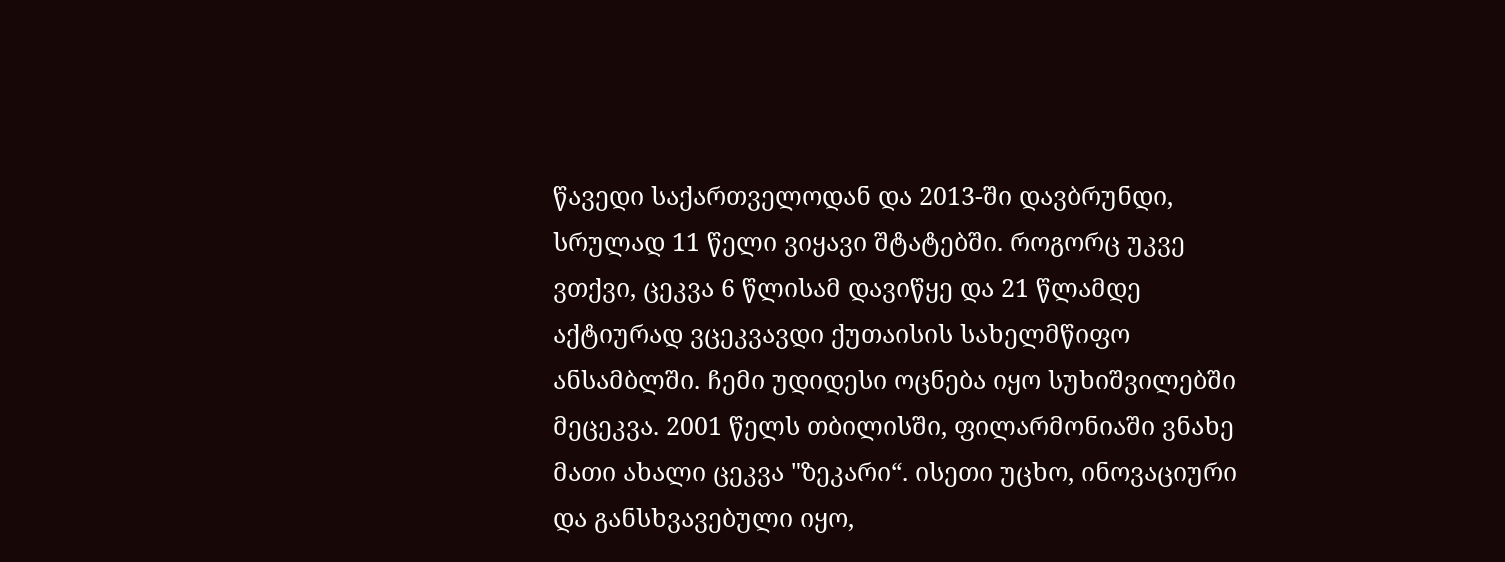წავედი საქართველოდან და 2013-ში დავბრუნდი, სრულად 11 წელი ვიყავი შტატებში. როგორც უკვე ვთქვი, ცეკვა 6 წლისამ დავიწყე და 21 წლამდე აქტიურად ვცეკვავდი ქუთაისის სახელმწიფო ანსამბლში. ჩემი უდიდესი ოცნება იყო სუხიშვილებში მეცეკვა. 2001 წელს თბილისში, ფილარმონიაში ვნახე მათი ახალი ცეკვა "ზეკარი“. ისეთი უცხო, ინოვაციური და განსხვავებული იყო,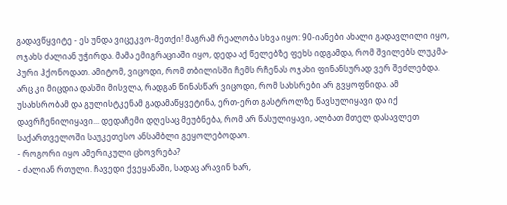გადავწყვიტე - ეს უნდა ვიცეკვო-მეთქი! მაგრამ რეალობა სხვა იყო: 90-იანები ახალი გადავლილი იყო, ოჯახს ძალიან უჭირდა. მამა ემიგრაციაში იყო, დედა აქ წელებზე ფეხს იდგამდა, რომ შვილებს ლუკმა-პური ჰქონოდათ. ამიტომ, ვიცოდი, რომ თბილისში ჩემს რჩენას ოჯახი ფინანსურად ვერ შეძლებდა. არც კი მიცდია დასში მისვლა, რადგან წინასწარ ვიცოდი, რომ სახსრები არ გვყოფნიდა. ამ უსახსრობამ და გულისტკენამ გადამაწყვეტინა, ერთ-ერთ გასტროლზე წავსულიყავი და იქ დავრჩენილიყავი... დედაჩემი დღესაც მეუბნება, რომ არ წასულიყავი, ალბათ მთელ დასავლეთ საქართველოში საუკეთესო ანსამბლი გეყოლებოდაო.
- როგორი იყო ამერიკული ცხოვრება?
- ძალიან რთული. ჩავედი ქვეყანაში, სადაც არავინ ხარ,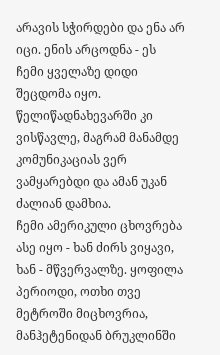არავის სჭირდები და ენა არ იცი. ენის არცოდნა - ეს ჩემი ყველაზე დიდი შეცდომა იყო. წელიწადნახევარში კი ვისწავლე, მაგრამ მანამდე კომუნიკაციას ვერ ვამყარებდი და ამან უკან ძალიან დამხია.
ჩემი ამერიკული ცხოვრება ასე იყო - ხან ძირს ვიყავი, ხან - მწვერვალზე. ყოფილა პერიოდი, ოთხი თვე მეტროში მიცხოვრია, მანჰეტენიდან ბრუკლინში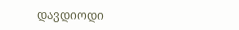დავდიოდი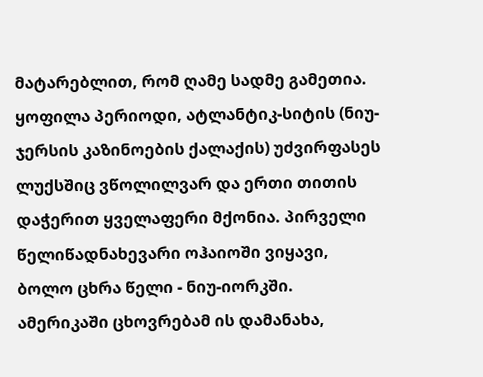მატარებლით, რომ ღამე სადმე გამეთია. ყოფილა პერიოდი, ატლანტიკ-სიტის (ნიუ-ჯერსის კაზინოების ქალაქის) უძვირფასეს ლუქსშიც ვწოლილვარ და ერთი თითის დაჭერით ყველაფერი მქონია. პირველი წელიწადნახევარი ოჰაიოში ვიყავი, ბოლო ცხრა წელი - ნიუ-იორკში. ამერიკაში ცხოვრებამ ის დამანახა,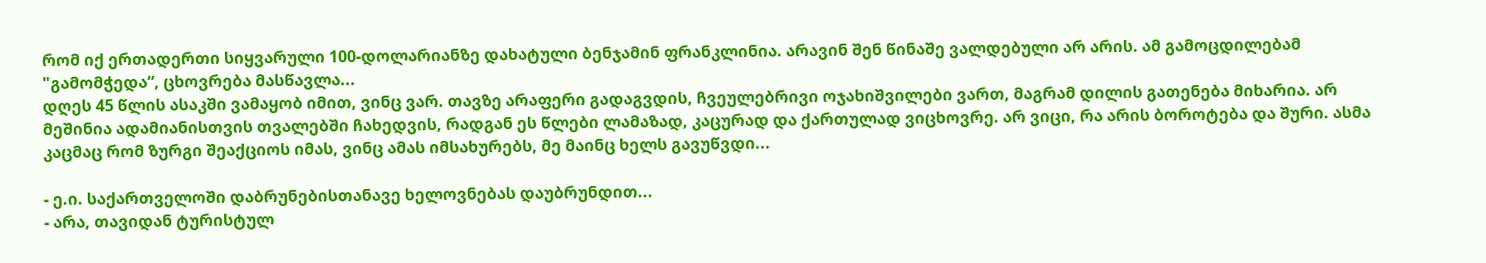რომ იქ ერთადერთი სიყვარული 100-დოლარიანზე დახატული ბენჯამინ ფრანკლინია. არავინ შენ წინაშე ვალდებული არ არის. ამ გამოცდილებამ "გამომჭედა“, ცხოვრება მასწავლა...
დღეს 45 წლის ასაკში ვამაყობ იმით, ვინც ვარ. თავზე არაფერი გადაგვდის, ჩვეულებრივი ოჯახიშვილები ვართ, მაგრამ დილის გათენება მიხარია. არ მეშინია ადამიანისთვის თვალებში ჩახედვის, რადგან ეს წლები ლამაზად, კაცურად და ქართულად ვიცხოვრე. არ ვიცი, რა არის ბოროტება და შური. ასმა კაცმაც რომ ზურგი შეაქციოს იმას, ვინც ამას იმსახურებს, მე მაინც ხელს გავუწვდი...

- ე.ი. საქართველოში დაბრუნებისთანავე ხელოვნებას დაუბრუნდით...
- არა, თავიდან ტურისტულ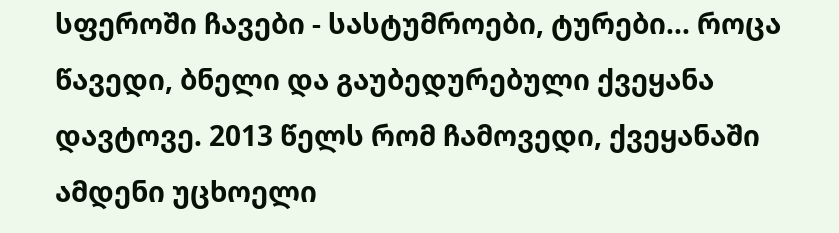სფეროში ჩავები - სასტუმროები, ტურები... როცა წავედი, ბნელი და გაუბედურებული ქვეყანა დავტოვე. 2013 წელს რომ ჩამოვედი, ქვეყანაში ამდენი უცხოელი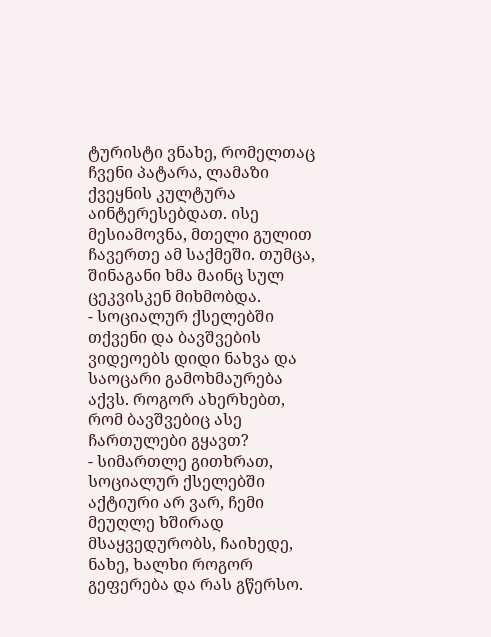ტურისტი ვნახე, რომელთაც ჩვენი პატარა, ლამაზი ქვეყნის კულტურა აინტერესებდათ. ისე მესიამოვნა, მთელი გულით ჩავერთე ამ საქმეში. თუმცა, შინაგანი ხმა მაინც სულ ცეკვისკენ მიხმობდა.
- სოციალურ ქსელებში თქვენი და ბავშვების ვიდეოებს დიდი ნახვა და საოცარი გამოხმაურება აქვს. როგორ ახერხებთ, რომ ბავშვებიც ასე ჩართულები გყავთ?
- სიმართლე გითხრათ, სოციალურ ქსელებში აქტიური არ ვარ, ჩემი მეუღლე ხშირად მსაყვედურობს, ჩაიხედე, ნახე, ხალხი როგორ გეფერება და რას გწერსო.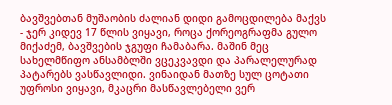ბავშვებთან მუშაობის ძალიან დიდი გამოცდილება მაქვს - ჯერ კიდევ 17 წლის ვიყავი, როცა ქორეოგრაფმა გულო მიქაძემ, ბავშვების ჯგუფი ჩამაბარა. მაშინ მეც სახელმწიფო ანსამბლში ვცეკვავდი და პარალელურად პატარებს ვასწავლიდი. ვინაიდან მათზე სულ ცოტათი უფროსი ვიყავი, მკაცრი მასწავლებელი ვერ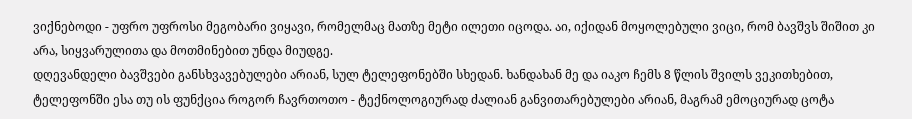ვიქნებოდი - უფრო უფროსი მეგობარი ვიყავი, რომელმაც მათზე მეტი ილეთი იცოდა. აი, იქიდან მოყოლებული ვიცი, რომ ბავშვს შიშით კი არა, სიყვარულითა და მოთმინებით უნდა მიუდგე.
დღევანდელი ბავშვები განსხვავებულები არიან, სულ ტელეფონებში სხედან. ხანდახან მე და იაკო ჩემს 8 წლის შვილს ვეკითხებით, ტელეფონში ესა თუ ის ფუნქცია როგორ ჩავრთოთო - ტექნოლოგიურად ძალიან განვითარებულები არიან, მაგრამ ემოციურად ცოტა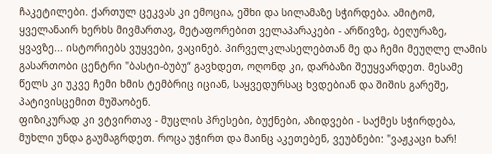ჩაკეტილები. ქართულ ცეკვას კი ემოცია, ეშხი და სილამაზე სჭირდება. ამიტომ, ყველანაირ ხერხს მივმართავ, მეტაფორებით ველაპარაკები - არწივზე, ბეღურაზე, ყვავზე... ისტორიებს ვუყვები, ვაცინებ. პირველკლასელებთან მე და ჩემი მეუღლე ლამის გასართობი ცენტრი "ბასტი-ბუბუ“ გავხდეთ, ოღონდ კი, დარბაზი შეუყვარდეთ. მესამე წელს კი უკვე ჩემი ხმის ტემბრიც იციან, საყვედურსაც ხვდებიან და შიშის გარეშე, პატივისცემით მუშაობენ.
ფიზიკურად კი ვტვირთავ - მუცლის პრესები, ბუქნები, აზიდვები - საქმეს სჭირდება, მუხლი უნდა გაუმაგრდეთ. როცა უჭირთ და მაინც აკეთებენ, ვეუბნები: "ვაჟკაცი ხარ!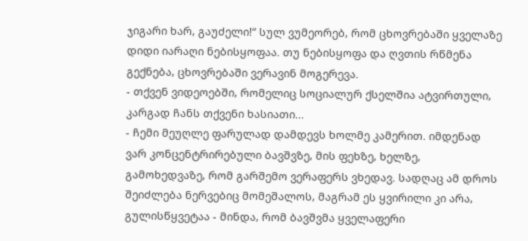ჯიგარი ხარ, გაუძელი!“ სულ ვუმეორებ, რომ ცხოვრებაში ყველაზე დიდი იარაღი ნებისყოფაა. თუ ნებისყოფა და ღვთის რწმენა გექნება, ცხოვრებაში ვერავინ მოგერევა.
- თქვენ ვიდეოებში, რომელიც სოციალურ ქსელშია ატვირთული, კარგად ჩანს თქვენი ხასიათი...
- ჩემი მეუღლე ფარულად დამდევს ხოლმე კამერით. იმდენად ვარ კონცენტრირებული ბავშვზე, მის ფეხზე, ხელზე, გამოხედვაზე, რომ გარშემო ვერაფერს ვხედავ. სადღაც ამ დროს შეიძლება ნერვებიც მომეშალოს, მაგრამ ეს ყვირილი კი არა, გულისწყვეტაა - მინდა, რომ ბავშვმა ყველაფერი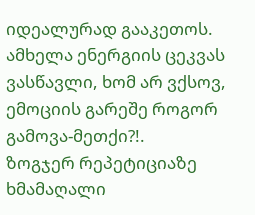იდეალურად გააკეთოს. ამხელა ენერგიის ცეკვას ვასწავლი, ხომ არ ვქსოვ, ემოციის გარეშე როგორ გამოვა-მეთქი?!.
ზოგჯერ რეპეტიციაზე ხმამაღალი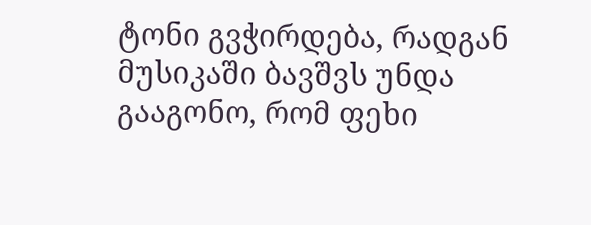ტონი გვჭირდება, რადგან მუსიკაში ბავშვს უნდა გააგონო, რომ ფეხი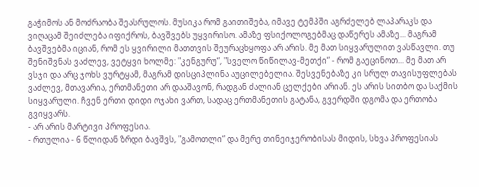გაჭიმოს ან მოძრაობა შეასრულოს. მუსიკა რომ გაითიშება, იმავე ტემპში აგრძელებ ლაპარაკს და ვიღაცამ შეიძლება იფიქროს, ბავშვებს უყვირისო. ამაზე ფსიქოლოგებმაც დაწერეს ამაზე... მაგრამ ბავშვებმა იციან, რომ ეს ყვირილი მათთვის შეურაცხყოფა არ არის. მე მათ სიყვარულით ვასწავლი. თუ შენიშვნას ვაძლევ, ვეტყვი ხოლმე: "კენგურუ“, "სველო წიწილავ-მეთქი“ - რომ გაეცინოთ... მე მათ არ ვსჯი და არც ჯოხს ვურტყამ, მაგრამ დისციპლინა აუცილებელია. შესვენებაზე კი სრულ თავისუფლებას ვაძლევ, მთავარია, ერთმანეთი არ დააშავონ, რადგან ძალიან ცელქები არიან. ეს არის სითბო და საქმის სიყვარული. ჩვენ ერთი დიდი ოჯახი ვართ, სადაც ერთმანეთის გატანა, გვერდში დგომა და ერთობა გვიყვარს.
- არ არის მარტივი პროფესია.
- რთულია - 6 წლიდან ზრდი ბავშვს, "გამოთლი“ და მერე თინეიჯერობისას მიდის, სხვა პროფესიას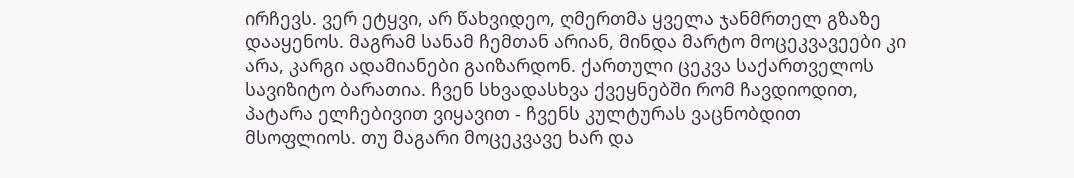ირჩევს. ვერ ეტყვი, არ წახვიდეო, ღმერთმა ყველა ჯანმრთელ გზაზე დააყენოს. მაგრამ სანამ ჩემთან არიან, მინდა მარტო მოცეკვავეები კი არა, კარგი ადამიანები გაიზარდონ. ქართული ცეკვა საქართველოს სავიზიტო ბარათია. ჩვენ სხვადასხვა ქვეყნებში რომ ჩავდიოდით, პატარა ელჩებივით ვიყავით - ჩვენს კულტურას ვაცნობდით მსოფლიოს. თუ მაგარი მოცეკვავე ხარ და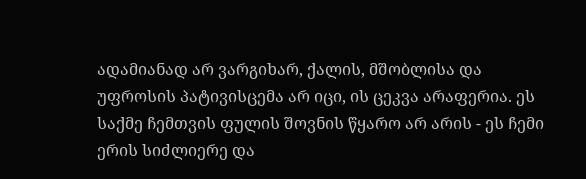ადამიანად არ ვარგიხარ, ქალის, მშობლისა და უფროსის პატივისცემა არ იცი, ის ცეკვა არაფერია. ეს საქმე ჩემთვის ფულის შოვნის წყარო არ არის - ეს ჩემი ერის სიძლიერე და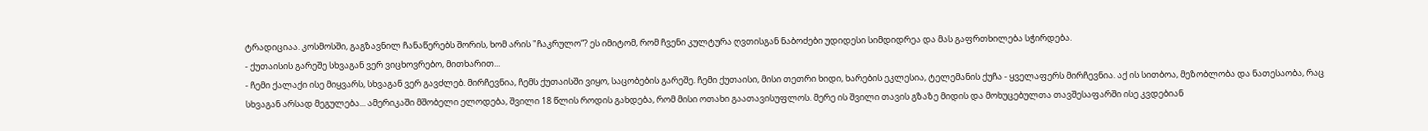ტრადიციაა. კოსმოსში, გაგზავნილ ჩანაწერებს შორის, ხომ არის "ჩაკრულო“? ეს იმიტომ, რომ ჩვენი კულტურა ღვთისგან ნაბოძები უდიდესი სიმდიდრეა და მას გაფრთხილება სჭირდება.
- ქუთაისის გარეშე სხვაგან ვერ ვიცხოვრებო, მითხარით...
- ჩემი ქალაქი ისე მიყვარს, სხვაგან ვერ გავძლებ. მირჩევნია, ჩემს ქუთაისში ვიყო, საცობების გარეშე. ჩემი ქუთაისი, მისი თეთრი ხიდი, ხარების ეკლესია, ტელემანის ქუჩა - ყველაფერს მირჩევნია. აქ ის სითბოა, მეზობლობა და ნათესაობა, რაც სხვაგან არსად მეგულება... ამერიკაში მშობელი ელოდება, შვილი 18 წლის როდის გახდება, რომ მისი ოთახი გაათავისუფლოს. მერე ის შვილი თავის გზაზე მიდის და მოხუცებულთა თავშესაფარში ისე კვდებიან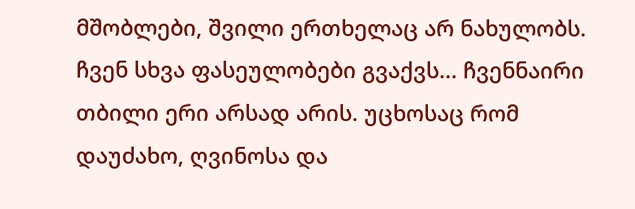მშობლები, შვილი ერთხელაც არ ნახულობს. ჩვენ სხვა ფასეულობები გვაქვს... ჩვენნაირი თბილი ერი არსად არის. უცხოსაც რომ დაუძახო, ღვინოსა და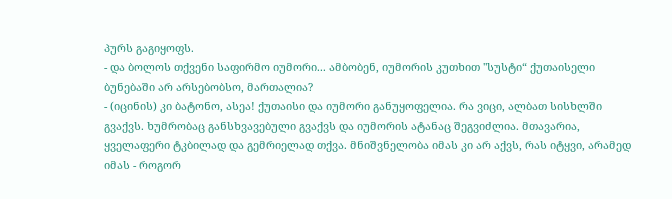პურს გაგიყოფს.
- და ბოლოს თქვენი საფირმო იუმორი... ამბობენ, იუმორის კუთხით "სუსტი“ ქუთაისელი ბუნებაში არ არსებობსო, მართალია?
- (იცინის) კი ბატონო, ასეა! ქუთაისი და იუმორი განუყოფელია. რა ვიცი, ალბათ სისხლში გვაქვს. ხუმრობაც განსხვავებული გვაქვს და იუმორის ატანაც შეგვიძლია. მთავარია, ყველაფერი ტკბილად და გემრიელად თქვა. მნიშვნელობა იმას კი არ აქვს, რას იტყვი, არამედ იმას - როგორ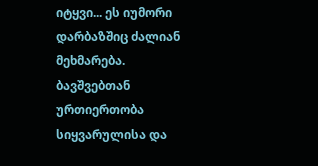იტყვი... ეს იუმორი დარბაზშიც ძალიან მეხმარება. ბავშვებთან ურთიერთობა სიყვარულისა და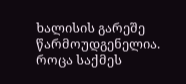ხალისის გარეშე წარმოუდგენელია. როცა საქმეს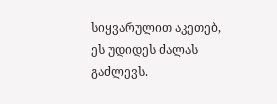სიყვარულით აკეთებ, ეს უდიდეს ძალას გაძლევს.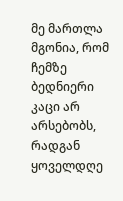მე მართლა მგონია, რომ ჩემზე ბედნიერი კაცი არ არსებობს, რადგან ყოველდღე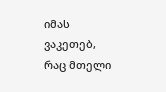იმას ვაკეთებ, რაც მთელი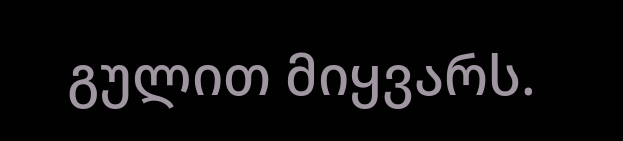გულით მიყვარს.